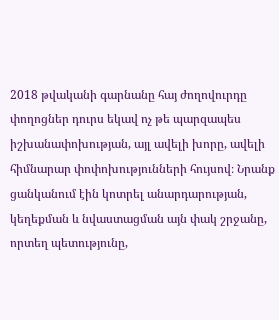2018 թվականի գարնանը հայ ժողովուրդը փողոցներ դուրս եկավ ոչ թե պարզապես իշխանափոխության, այլ ավելի խորը, ավելի հիմնարար փոփոխությունների հույսով։ Նրանք ցանկանում էին կոտրել անարդարության, կեղեքման և նվաստացման այն փակ շրջանը, որտեղ պետությունը,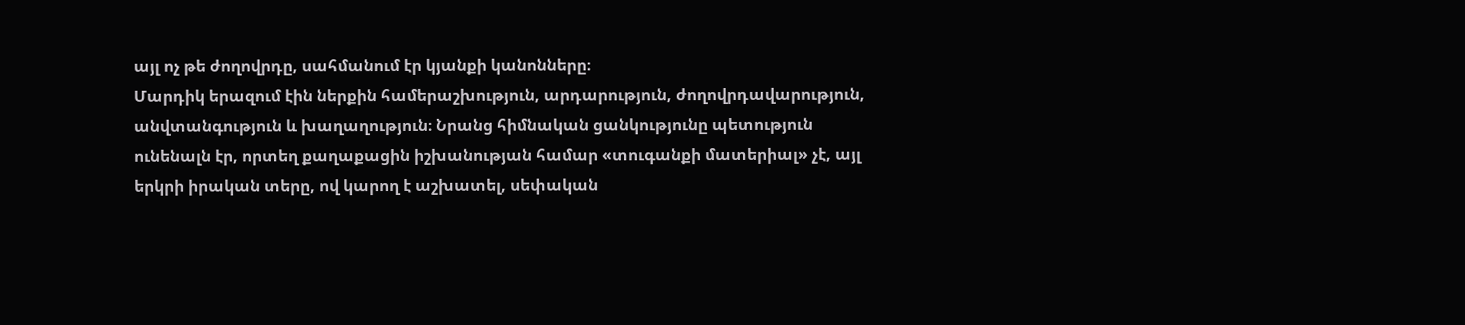այլ ոչ թե ժողովրդը, սահմանում էր կյանքի կանոնները։
Մարդիկ երազում էին ներքին համերաշխություն, արդարություն, ժողովրդավարություն, անվտանգություն և խաղաղություն։ Նրանց հիմնական ցանկությունը պետություն ունենալն էր, որտեղ քաղաքացին իշխանության համար «տուգանքի մատերիալ» չէ, այլ երկրի իրական տերը, ով կարող է աշխատել, սեփական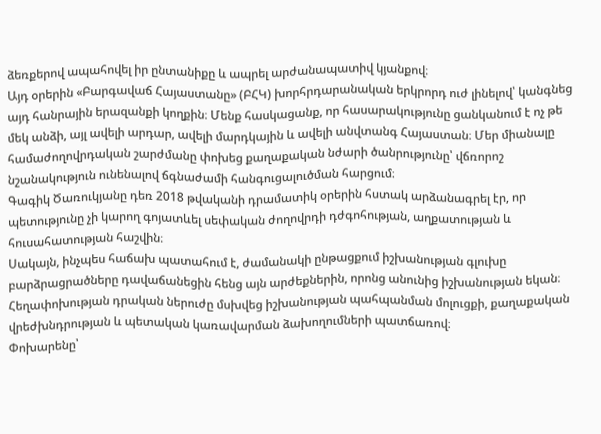ձեռքերով ապահովել իր ընտանիքը և ապրել արժանապատիվ կյանքով։
Այդ օրերին «Բարգավաճ Հայաստանը» (ԲՀԿ) խորհրդարանական երկրորդ ուժ լինելով՝ կանգնեց այդ հանրային երազանքի կողքին։ Մենք հասկացանք, որ հասարակությունը ցանկանում է ոչ թե մեկ անձի, այլ ավելի արդար, ավելի մարդկային և ավելի անվտանգ Հայաստան։ Մեր միանալը համաժողովրդական շարժմանը փոխեց քաղաքական նժարի ծանրությունը՝ վճռորոշ նշանակություն ունենալով ճգնաժամի հանգուցալուծման հարցում։
Գագիկ Ծառուկյանը դեռ 2018 թվականի դրամատիկ օրերին հստակ արձանագրել էր, որ պետությունը չի կարող գոյատևել սեփական ժողովրդի դժգոհության, աղքատության և հուսահատության հաշվին։
Սակայն, ինչպես հաճախ պատահում է, ժամանակի ընթացքում իշխանության գլուխը բարձրացրածները դավաճանեցին հենց այն արժեքներին, որոնց անունից իշխանության եկան։ Հեղափոխության դրական ներուժը մսխվեց իշխանության պահպանման մոլուցքի, քաղաքական վրեժխնդրության և պետական կառավարման ձախողումների պատճառով։
Փոխարենը՝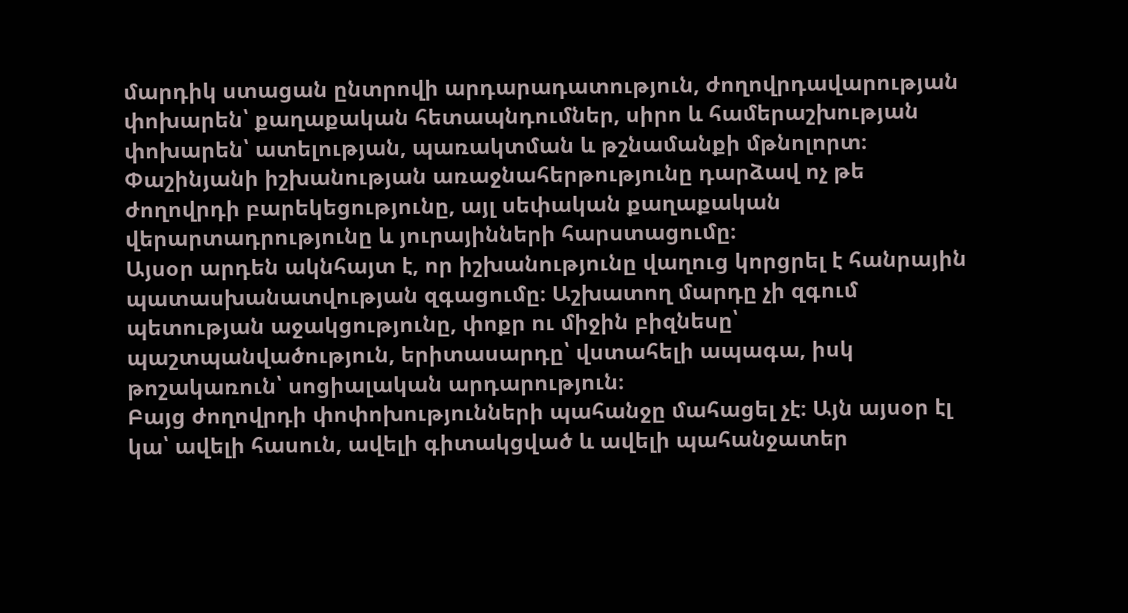մարդիկ ստացան ընտրովի արդարադատություն, ժողովրդավարության փոխարեն՝ քաղաքական հետապնդումներ, սիրո և համերաշխության փոխարեն՝ ատելության, պառակտման և թշնամանքի մթնոլորտ։ Փաշինյանի իշխանության առաջնահերթությունը դարձավ ոչ թե ժողովրդի բարեկեցությունը, այլ սեփական քաղաքական վերարտադրությունը և յուրայինների հարստացումը։
Այսօր արդեն ակնհայտ է, որ իշխանությունը վաղուց կորցրել է հանրային պատասխանատվության զգացումը։ Աշխատող մարդը չի զգում պետության աջակցությունը, փոքր ու միջին բիզնեսը՝ պաշտպանվածություն, երիտասարդը՝ վստահելի ապագա, իսկ թոշակառուն՝ սոցիալական արդարություն։
Բայց ժողովրդի փոփոխությունների պահանջը մահացել չէ։ Այն այսօր էլ կա՝ ավելի հասուն, ավելի գիտակցված և ավելի պահանջատեր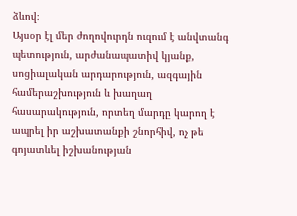ձևով։
Այսօր էլ մեր ժողովուրդն ուզում է անվտանգ պետություն, արժանապատիվ կյանք, սոցիալական արդարություն, ազգային համերաշխություն և խաղաղ հասարակություն, որտեղ մարդը կարող է ապրել իր աշխատանքի շնորհիվ, ոչ թե գոյատևել իշխանության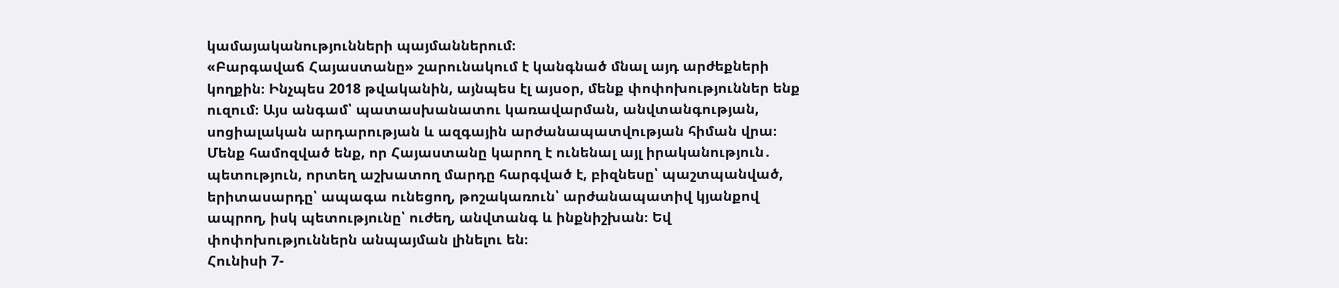կամայականությունների պայմաններում։
«Բարգավաճ Հայաստանը» շարունակում է կանգնած մնալ այդ արժեքների կողքին։ Ինչպես 2018 թվականին, այնպես էլ այսօր, մենք փոփոխություններ ենք ուզում։ Այս անգամ՝ պատասխանատու կառավարման, անվտանգության, սոցիալական արդարության և ազգային արժանապատվության հիման վրա։
Մենք համոզված ենք, որ Հայաստանը կարող է ունենալ այլ իրականություն․ պետություն, որտեղ աշխատող մարդը հարգված է, բիզնեսը՝ պաշտպանված, երիտասարդը՝ ապագա ունեցող, թոշակառուն՝ արժանապատիվ կյանքով ապրող, իսկ պետությունը՝ ուժեղ, անվտանգ և ինքնիշխան։ Եվ փոփոխություններն անպայման լինելու են։
Հունիսի 7-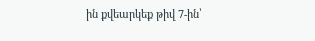ին քվեարկեք թիվ 7-ին՝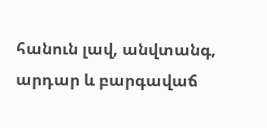հանուն լավ, անվտանգ, արդար և բարգավաճ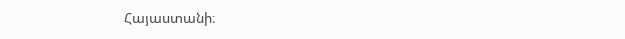Հայաստանի։